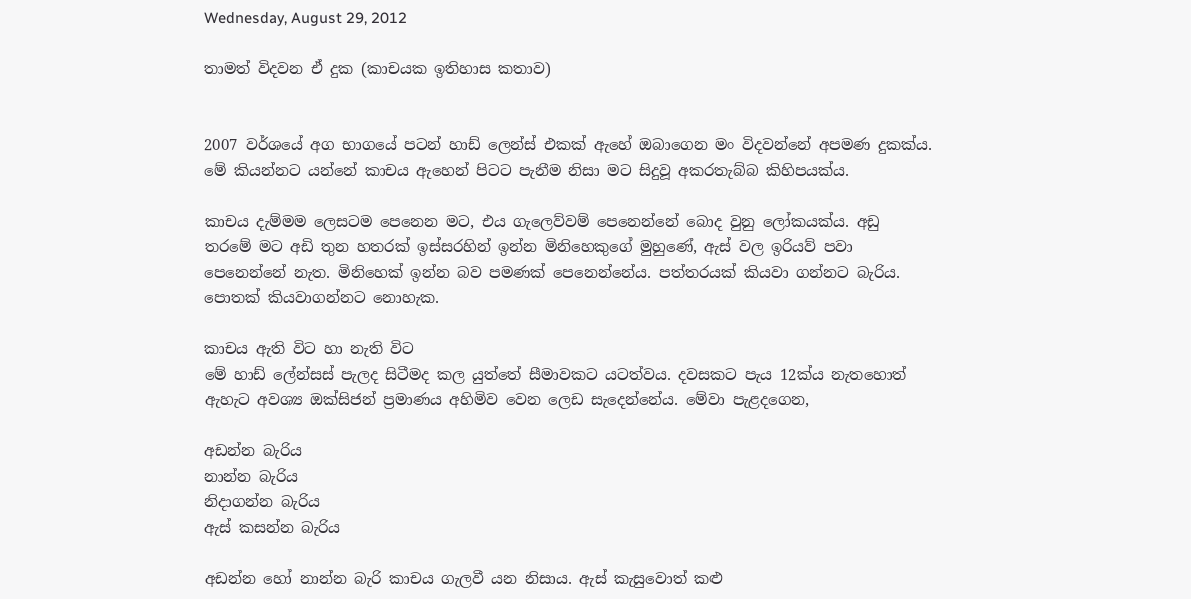Wednesday, August 29, 2012

තාමත් විදවන ඒ දුක (කාචයක ඉතිහාස කතාව)


2007 වර්ශයේ අග භාගයේ පටන් හාඩ් ලෙන්ස් එකක් ඇහේ ඔබාගෙන මං විදවන්නේ අපමණ දුකක්ය. මේ කියන්නට යන්නේ කාචය ඇහෙන් පිටට පැනීම නිසා මට සිදුවූ අකරතැබ්බ කිහිපයක්ය.

කාචය දැම්මම ලෙසටම පෙනෙන මට, එය ගැලෙව්වම් පෙනෙන්නේ බොද වුනු ලෝකයක්ය. අඩු තරමේ මට අඩි තුන හතරක් ඉස්සරහින් ඉන්න මිනිහෙකුගේ මුහුණේ, ඇස් වල ඉරියව් පවා පෙනෙන්නේ නැත. මිනිහෙක් ඉන්න බව පමණක් පෙනෙන්නේය. පත්තරයක් කියවා ගන්නට බැරිය. පොතක් කියවාගන්නට නොහැක.

කාචය ඇති විට හා නැති විට
මේ හාඩ් ලේන්සස් පැලද සිටීමද කල යුත්තේ සීමාවකට යටත්වය. දවසකට පැය 12ක්ය නැතහොත් ඇහැට අවශ්‍ය ඔක්සිජන් ප්‍රමාණය අහිමිව වෙන ලෙඩ සැදෙන්නේය. මේවා පැළදගෙන,

අඩන්න බැරිය
නාන්න බැරිය
නිදාගන්න බැරිය
ඇස් කසන්න බැරිය

අඩන්න හෝ නාන්න බැරි කාචය ගැලවී යන නිසාය. ඇස් කැසුවොත් කළු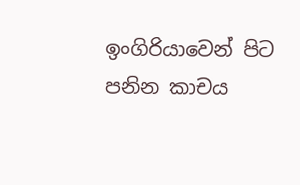ඉංගිරියාවෙන් පිට පනින කාචය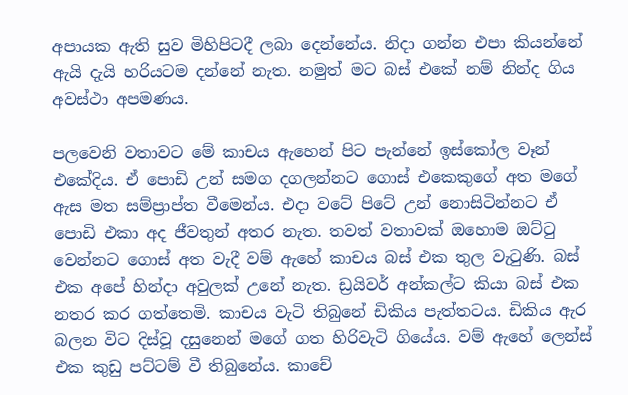අපායක ඇති සුව මිහිපිටදී ලබා දෙන්නේය. නිදා ගන්න එපා කියන්නේ ඇයි දැයි හරියටම දන්නේ නැත. නමුත් මට බස් එකේ නම් නින්ද ගිය අවස්ථා අපමණය.

පලවෙනි වතාවට මේ කාචය ඇහෙන් පිට පැන්නේ ඉස්කෝල වෑන් එකේදිය. ඒ පොඩි උන් සමග දගලන්නට ගොස් එකෙකුගේ අත මගේ ඇස මත සම්ප්‍රාප්ත වීමෙන්ය. එදා වටේ පිටේ උන් නොසිටින්නට ඒ පොඩි එකා අද ජීවතුන් අතර නැත. තවත් වතාවක් ඔහොම ඔට්ටු වෙන්නට ගොස් අත වැදී වම් ඇහේ කාචය බස් එක තුල වැටුණි. බස් එක අපේ හින්දා අවුලක් උනේ නැත. ඩ්‍රයිවර් අන්කල්ට කියා බස් එක නතර කර ගත්තෙමි. කාචය වැටි තිබුනේ ඩිකිය පැත්තටය. ඩිකිය ඇර බලන විට දිස්වූ දසුනෙන් මගේ ගත හිරිවැටි ගියේය. වම් ඇහේ ලෙන්ස් එක කුඩු පට්ටම් වී තිබුනේය. කාචේ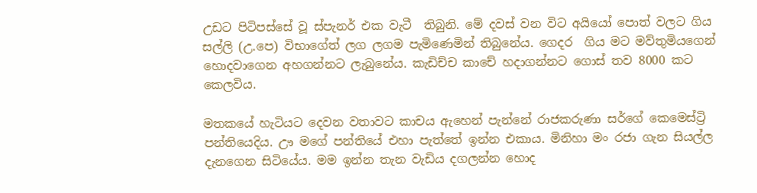උඩට පිටිපස්සේ වූ ස්පැනර් එක වැටී  තිබුනි. මේ දවස් වන විට අයියෝ පොත් වලට ගිය සල්ලි (උ.පෙ) විභාගේත් ලග ලගම පැමිණෙමින් තිබුනේය. ගෙදර  ගිය මට මව්තුමියගෙන් හොදවාගෙන අහගන්නට ලැබුනේය. කැඩිච්ච කාචේ හදාගන්නට ගොස් තව 8000 කට කෙලවිය.

මතකයේ හැටියට දෙවන වතාවට කාචය ඇහෙන් පැන්නේ රාජකරුණා සර්ගේ කෙමෙස්ට්‍රි පන්තියෙදිය. ඌ මගේ පන්තියේ එහා පැත්තේ ඉන්න එකාය. මිනිහා මං රජා ගැන සියල්ල දැනගෙන සිටියේය. මම ඉන්න තැන වැඩිය දගලන්න හොද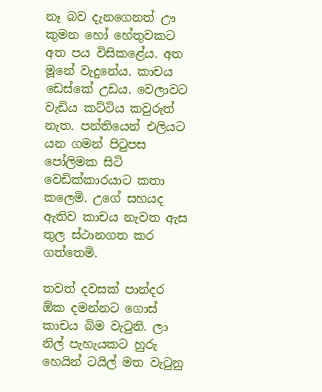නෑ බව දැනගෙනත් ඌ කුමන හෝ හේතුවකට අත පය විසිකළේය. අත මූනේ වැදුනේය. කාචය ඩෙස්කේ උඩය. වෙලාවට වැඩිය කට්ටිය කවුරුත් නැත. පන්තියෙන් එලියට යන ගමන් පිටුපස පෝලිමක සිටි වෙඩික්කාරයාට කතා කලෙමි. උගේ සහයද ඇතිව කාචය නැවත ඇස තුල ස්ථානගත කර ගත්තෙමි.

තවත් දවසක් පාන්දර ඕක දමන්නට ගොස් කාචය බිම වැටුනි. ලා නිල් පැහැයකට හුරු හෙයින් ටයිල් මත වැටුනු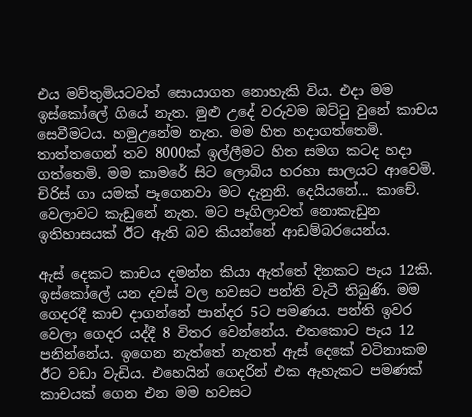එය මව්තුමියටවත් සොයාගත නොහැකි විය. එදා මම ඉස්කෝලේ ගියේ නැත. මුළු උදේ වරුවම ඔට්ටු වුනේ කාචය සෙවීමටය. හමුඋනේම නැත. මම හිත හදාගත්තෙමි. තාත්තගෙන් තව 8000ක් ඉල්ලීමට හිත සමග කටද හදා ගත්තෙමි. මම කාමරේ සිට ලොබිය හරහා සාලයට ආවෙමි. චිරිස් ගා යමක් පෑගෙනවා මට දැනුනි. දෙයියනේ... කාචේ. වෙලාවට කැඩුනේ නැත. මට පෑගිලාවත් නොකැඩුන ඉතිහාසයක් ඊට ඇති බව කියන්නේ ආඩම්බරයෙන්ය.

ඇස් දෙකට කාචය දමන්න කියා ඇත්තේ දිනකට පැය 12කි. ඉස්කෝලේ යන දවස් වල හවසට පන්ති වැටී තිබුණි. මම ගෙදරදී කාච දාගන්නේ පාන්දර 5ට පමණය. පන්ති ඉවර වෙලා ගෙදර යද්දී 8 විතර වෙන්නේය. එතකොට පැය 12 පනින්නේය. ඉගෙන නැත්තේ නැතත් ඇස් දෙකේ වටිනාකම ඊට වඩා වැඩිය. එහෙයින් ගෙදරින් එක ඇහැකට පමණක් කාචයක් ගෙන එන මම හවසට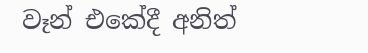වෑන් එකේදී අනිත්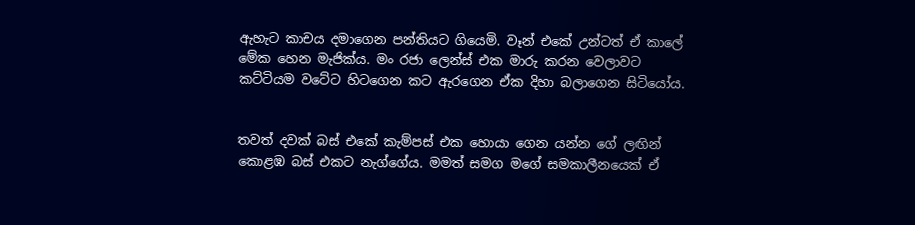ඇහැට කාචය දමාගෙන පන්තියට ගියෙමි. වෑන් එකේ උන්ටත් ඒ කාලේ මේක හෙන මැජික්ය. මං රජා ලෙන්ස් එක මාරු කරන වෙලාවට කට්ටියම වටේට හිටගෙන කට ඇරගෙන ඒක දිහා බලාගෙන සිටියෝය.


තවත් දවක් බස් එකේ කැම්පස් එක හොයා ගෙන යන්න ගේ ලඟින් කොළඹ බස් එකට නැග්ගේය. මමත් සමග මගේ සමකාලීනයෙක් ඒ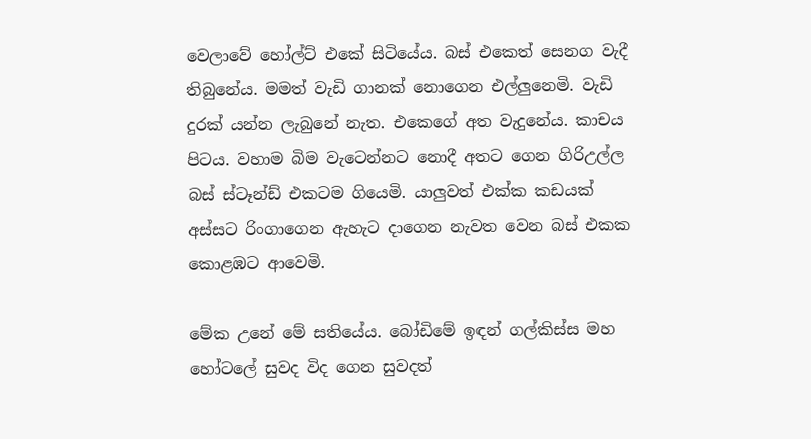වෙලාවේ හෝල්ට් එකේ සිටියේය. බස් එකෙත් සෙනග වැදී තිබුනේය. මමත් වැඩි ගානක් නොගෙන එල්ලුනෙමි. වැඩි දුරක් යන්න ලැබුනේ නැත. එකෙගේ අත වැදුනේය. කාචය පිටය. වහාම බිම වැටෙන්නට නොදී අතට ගෙන ගිරිඋල්ල බස් ස්ටෑන්ඩ් එකටම ගියෙමි. යාලුවත් එක්ක කඩයක් අස්සට රිංගාගෙන ඇහැට දාගෙන නැවත වෙන බස් එකක කොළඹට ආවෙමි.

මේක උනේ මේ සතියේය. බෝඩිමේ ඉඳන් ගල්කිස්ස මහ හෝටලේ සුවද විද ගෙන සුවදත්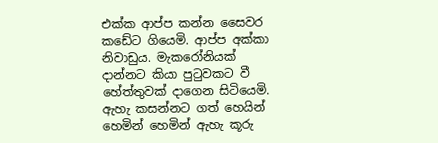එක්ක ආප්ප කන්න සෛවර කඩේට ගියෙමි. ආප්ප අක්කා නිවාඩුය. මැකරෝනියක් දාන්නට කියා පුටුවකට වී හේත්තුවක් දාගෙන සිටියෙමි. ඇහැ කසන්නට ගත් හෙයින් හෙමින් හෙමින් ඇහැ කූරු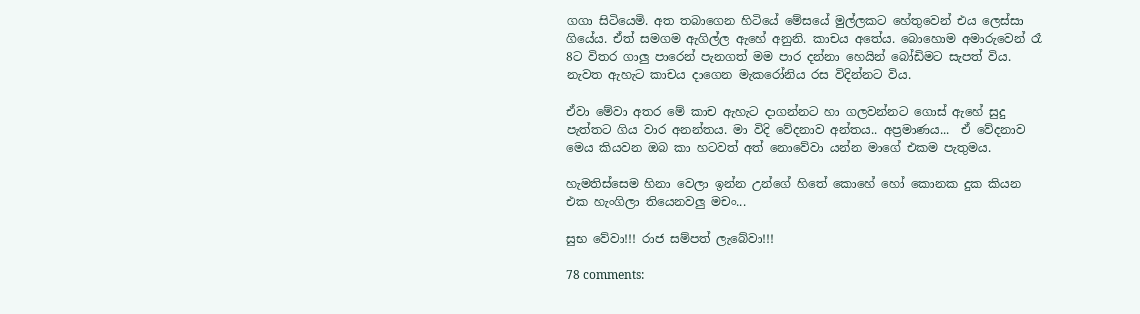ගගා සිටියෙමි. අත තබාගෙන හිටියේ මේසයේ මුල්ලකට හේතුවෙන් එය ලෙස්සා ගියේය. ඒත් සමගම ඇගිල්ල ඇහේ අනුනි. කාචය අතේය. බොහොම අමාරුවෙන් රෑ 8ට විතර ගාලු පාරෙන් පැනගත් මම පාර දන්නා හෙයින් බෝඩිමට සැපත් විය. නැවත ඇහැට කාචය දාගෙන මැකරෝනිය රස විදින්නට විය.

ඒවා මේවා අතර මේ කාච ඇහැට දාගන්නට හා ගලවන්නට ගොස් ඇහේ සුදු පැත්තට ගිය වාර අනන්තය. මා විදි වේදනාව අන්තය.. අප්‍රමාණය...  ඒ වේදනාව මෙය කියවන ඔබ කා හටවත් අත් නොවේවා යන්න මාගේ එකම පැතුමය.

හැමතිස්සෙම හිනා වෙලා ඉන්න උන්ගේ හිතේ කොහේ හෝ කොනක දුක කියන එක හැංගිලා තියෙනවලු මචං...

සුභ වේවා!!! රාජ සම්පත් ලැබේවා!!!

78 comments: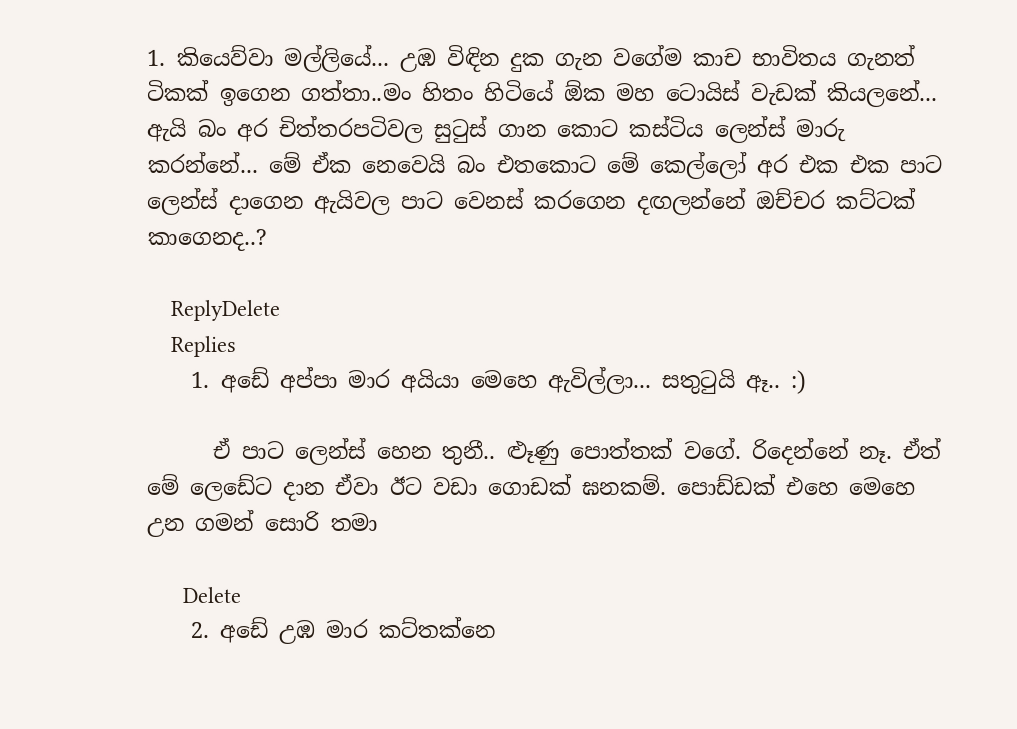1. කියෙව්වා මල්ලියේ... උඹ විඳින දුක ගැන වගේම කාච භාවිතය ගැනත් ටිකක් ඉගෙන ගත්තා..මං හිතං හිටියේ ඕක මහ ටොයිස් වැඩක් කියලනේ... ඇයි බං අර චිත්තරපටිවල සුටුස් ගාන කොට කස්ටිය ලෙන්ස් මාරු කරන්නේ... මේ ඒක නෙවෙයි බං එතකොට මේ කෙල්ලෝ අර එක එක පාට ලෙන්ස් දාගෙන ඇයිවල පාට වෙනස් කරගෙන දඟලන්නේ ඔච්චර කට්ටක් කාගෙනද..?

    ReplyDelete
    Replies
    1. අඩේ අප්පා මාර අයියා මෙහෙ ඇවිල්ලා... සතුටුයි ඈ.. :)

      ඒ පාට ලෙන්ස් හෙන තුනී.. ළූණු පොත්තක් වගේ. රිදෙන්නේ නෑ. ඒත් මේ ලෙඩේට දාන ඒවා ඊට වඩා ගොඩක් ඝනකම්. පොඩ්ඩක් එහෙ මෙහෙ උන ගමන් සොරි තමා

      Delete
    2. අඩේ උඹ මාර කට්තක්නෙ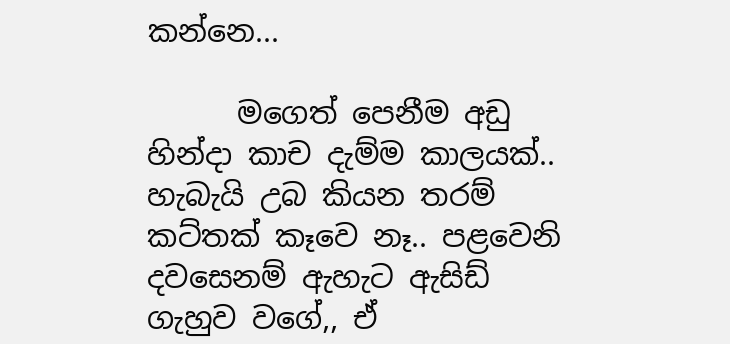කන්නෙ...

      මගෙත් පෙනීම අඩු හින්දා කාච දැම්ම කාලයක්.. හැබැයි උබ කියන තරම් කට්තක් කෑවෙ නෑ.. පළවෙනි දවසෙනම් ඇහැට ඇසිඩ් ගැහුව වගේ,, ඒ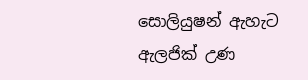සොලියුෂන් ඇහැට ඇලජික් උණ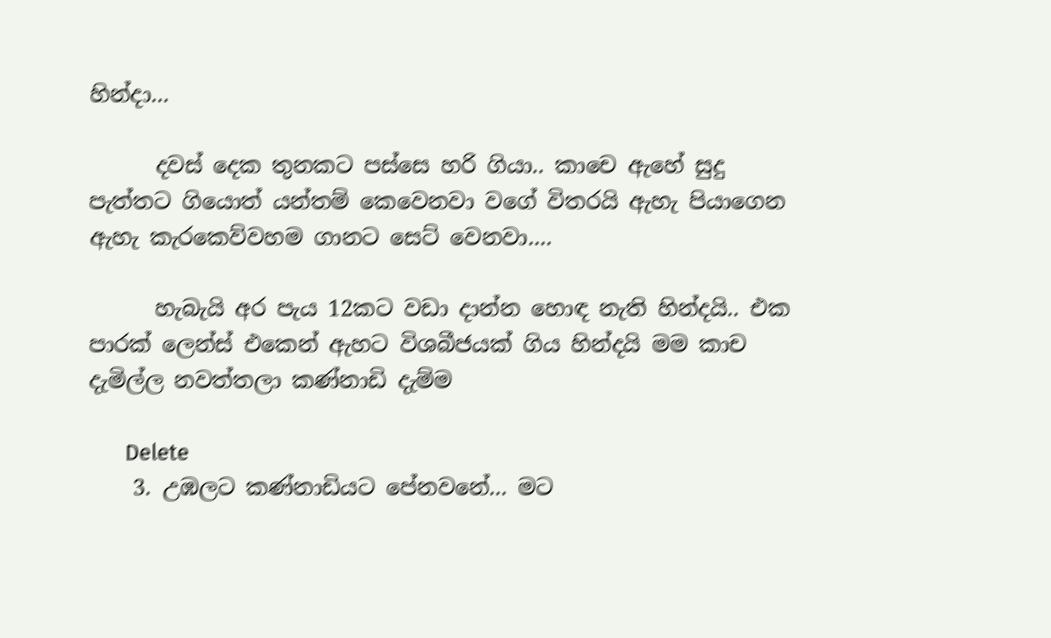හින්දා...

      දවස් දෙක තුනකට පස්සෙ හරි ගියා.. කාචෙ ඇහේ සුදු පැත්තට ගියොත් යන්තම් කෙවෙනවා වගේ විතරයි ඇහැ පියාගෙන ඇහැ කැරකෙව්වහම ගානට සෙට් වෙනවා....

      හැබැයි අර පැය 12කට වඩා දාන්න හොඳ නැති හින්දයි.. එක පාරක් ලෙන්ස් එකෙන් ඇහට විශබීජයක් ගිය හින්දයි මම කාච දැමිල්ල නවත්තලා කණ්නාඩි දැම්ම

      Delete
    3. උඹලට කණ්නාඩියට පේනවනේ... මට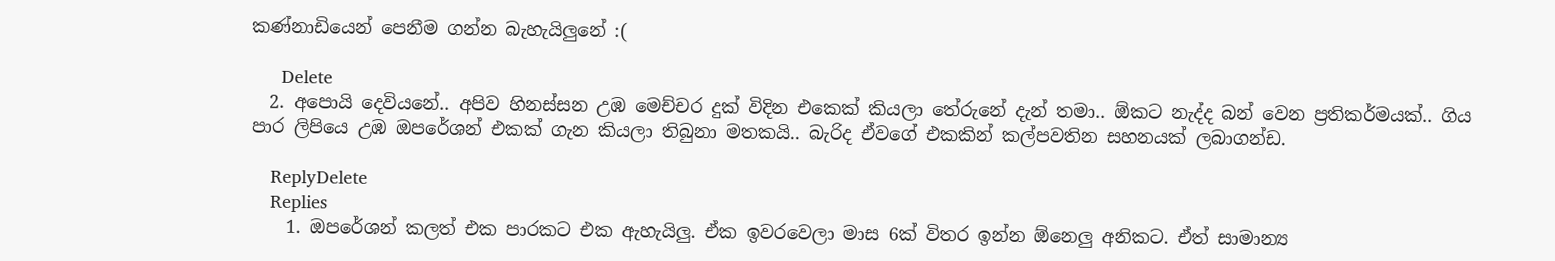කණ්නාඩියෙන් පෙනීම ගන්න බැහැයිලුනේ :(

      Delete
  2. අපොයි දෙවියනේ.. අපිව හිනස්සන උඹ මෙච්චර දුක් විදින එකෙක් කියලා තේරුනේ දැන් තමා.. ඕකට නැද්ද බන් වෙන ප්‍රතිකර්මයක්.. ගිය පාර ලිපියෙ උඹ ඔපරේශන් එකක් ගැන කියලා තිබුනා මතකයි.. බැරිද ඒවගේ එකකින් කල්පවතින සහනයක් ලබාගන්ඩ.

    ReplyDelete
    Replies
    1. ඔපරේශන් කලත් එක පාරකට එක ඇහැයිලු. ඒක ඉවරවෙලා මාස 6ක් විතර ඉන්න ඕනෙලු අනිකට. ඒත් සාමාන්‍ය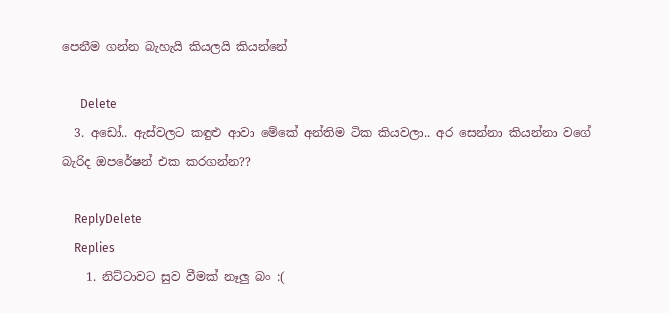පෙනීම ගන්න බැහැයි කියලයි කියන්නේ

      Delete
  3. අඩෝ.. ඇස්වලට කඳුළු ආවා මේකේ අන්තිම ටික කියවලා.. අර සෙන්නා කියන්නා වගේ බැරිද ඔපරේෂන් එක කරගන්න??

    ReplyDelete
    Replies
    1. නිට්ටාවට සුව වීමක් නෑලු බං :(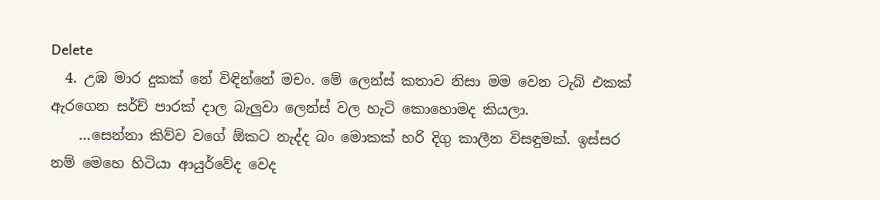Delete
  4. උඹ මාර දුකක් නේ විඳින්නේ මචං. මේ ලෙන්ස් කතාව නිසා මම වෙන ටැබ් එකක් ඇරගෙන සර්ච් පාරක් දාල බැලුවා ලෙන්ස් වල හැටි කොහොමද කියලා.
    …සෙන්නා කිව්ව වගේ ඕකට නැද්ද බං මොකක් හරි දිගු කාලීන විසඳුමක්. ඉස්සර නම් මෙහෙ හිටියා ආයුර්වේද වෙද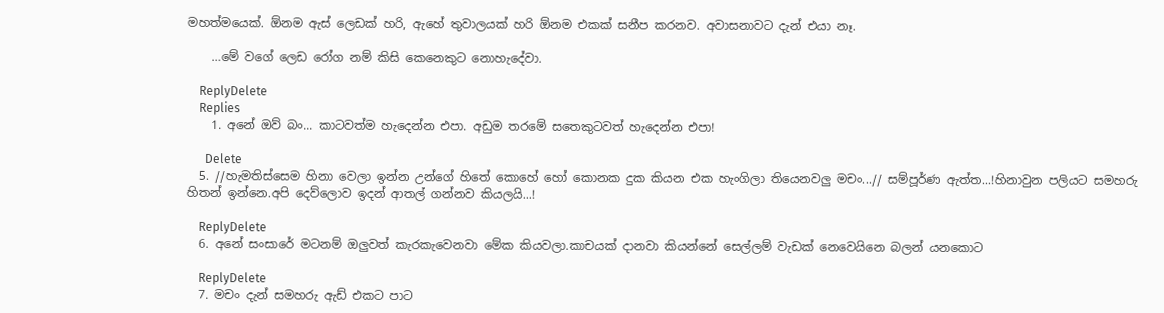මහත්මයෙක්. ඕනම ඇස් ලෙඩක් හරි, ඇහේ තුවාලයක් හරි ඕනම එකක් සනීප කරනව. අවාසනාවට දැන් එයා නෑ.

    …මේ වගේ ලෙඩ රෝග නම් කිසි කෙනෙකුට නොහැදේවා.

    ReplyDelete
    Replies
    1. අනේ ඔව් බං... කාටවත්ම හැදෙන්න එපා. අඩුම තරමේ සතෙකුටවත් හැදෙන්න එපා!

      Delete
  5. //හැමතිස්සෙම හිනා වෙලා ඉන්න උන්ගේ හිතේ කොහේ හෝ කොනක දුක කියන එක හැංගිලා තියෙනවලු මචං...// සම්පූර්ණ ඇත්ත...!හිනාවුන පලියට සමහරු හිතන් ඉන්නෙ.අපි දෙව්ලොව ඉදන් ආතල් ගන්නව කියලයි...!

    ReplyDelete
  6. අනේ සංසාරේ මටනම් ඔලුවත් කැරකැවෙනවා මේක කියවලා.කාචයක් දානවා කියන්නේ සෙල්ලම් වැඩක් නෙවෙයිනෙ බලන් යනකොට

    ReplyDelete
  7. මචං දැන් සමහරු ඇඩ් එකට පාට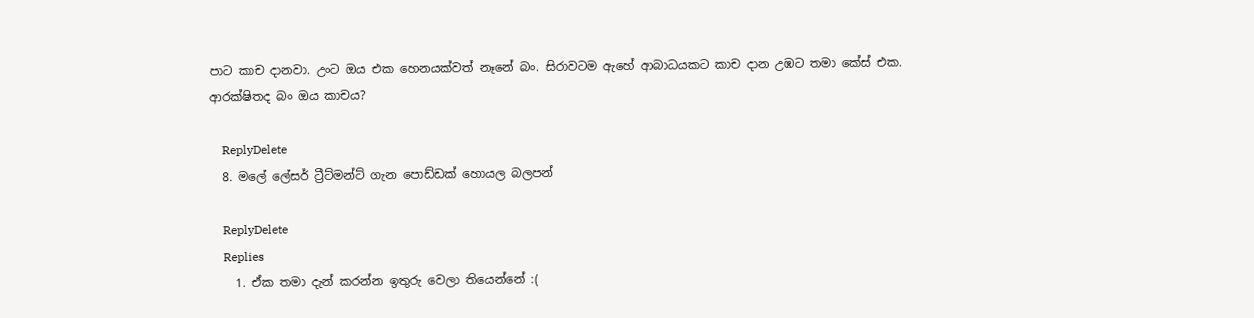පාට කාච දානවා. උංට ඔය එක හෙනයක්වත් නෑනේ බං. සිරාවටම ඇහේ ආබාධයකට කාච දාන උඹට තමා කේස් එක. ආරක්ෂිතද බං ඔය කාචය?

    ReplyDelete
  8. මලේ ලේසර් ට්‍රීට්මන්ට් ගැන පොඩ්ඩක් හොයල බලපන්

    ReplyDelete
    Replies
    1. ඒක තමා දැන් කරන්න ඉතුරු වෙලා තියෙන්නේ :(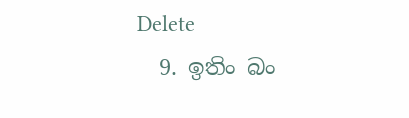Delete
  9. ඉතිං බං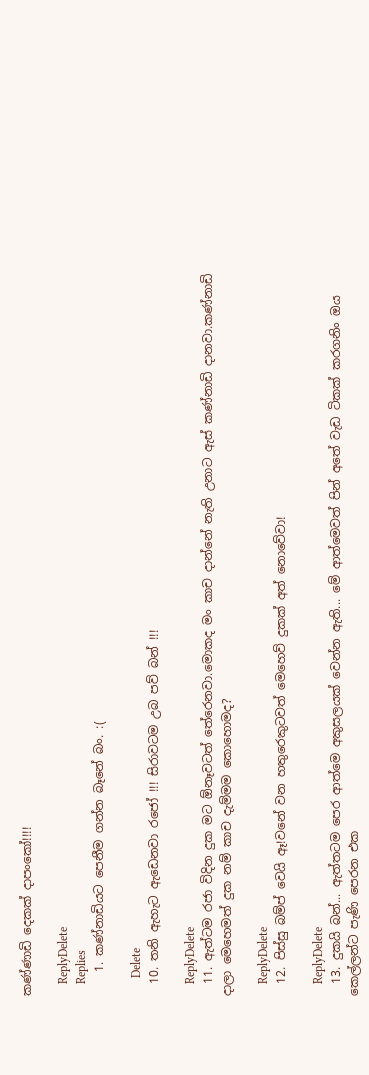කණ්ණාඩි දෙකක් දාපංකෝ!!!!

    ReplyDelete
    Replies
    1. කණ්නාඩියට පෙනීම ගන්න බෑනේ බං. :(

      Delete
  10. තනි ඇහැට ඇඩෙනවා රජෝ !!! සිරාවටම උබ පව් බන් !!!

    ReplyDelete
  11. ඇත්ටම රජා විදින දුක මට ඕනෑවටත් තේරෙනවා.මොකද මං කාච දාන්නේ නැති උනාට ඇස් කණ්නාඩි දානවා.කණ්නාඩි දාලා මෙහෙමත් දුක නම් කාච දැම්මම කොහොමද?

    ReplyDelete
  12. පිස්සු බම්ප් වෙයි ඈ!වනේ වන හතුරෙකුටවත් මෙහෙව් දුකක් අත් නොවේවා!

    ReplyDelete
  13. දුකයි බන්... ඇත්තටම පෙර ආත්මෙ අකුසලයක් වෙන්න ඇති... මේ ආත්මෙවත් පින් අතේ වැඩ ටිකක් කරගනිං ඔය කෙල්ලන්ට පැණි පෙරන එක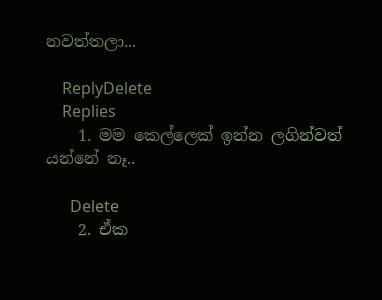නවත්තලා...

    ReplyDelete
    Replies
    1. මම කෙල්ලෙක් ඉන්න ලගින්වත් යන්නේ නෑ..

      Delete
    2. ඒක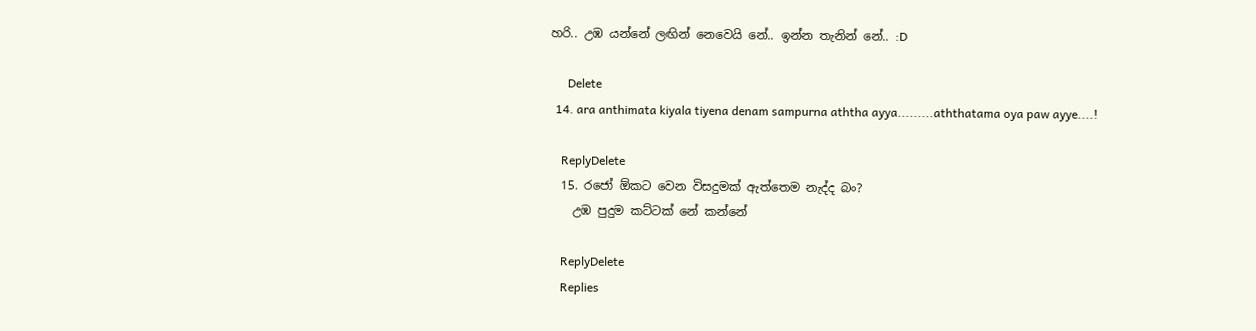හරි.. උඹ යන්නේ ලඟින් නෙවෙයි නේ.. ඉන්න තැනින් නේ.. :D

      Delete
  14. ara anthimata kiyala tiyena denam sampurna aththa ayya.........aththatama oya paw ayye....!

    ReplyDelete
  15. රජෝ ඕකට වෙන විසදුමක් ඇත්තෙම නැද්ද බං?
    උඹ පුදුම කට්ටක් නේ කන්නේ

    ReplyDelete
    Replies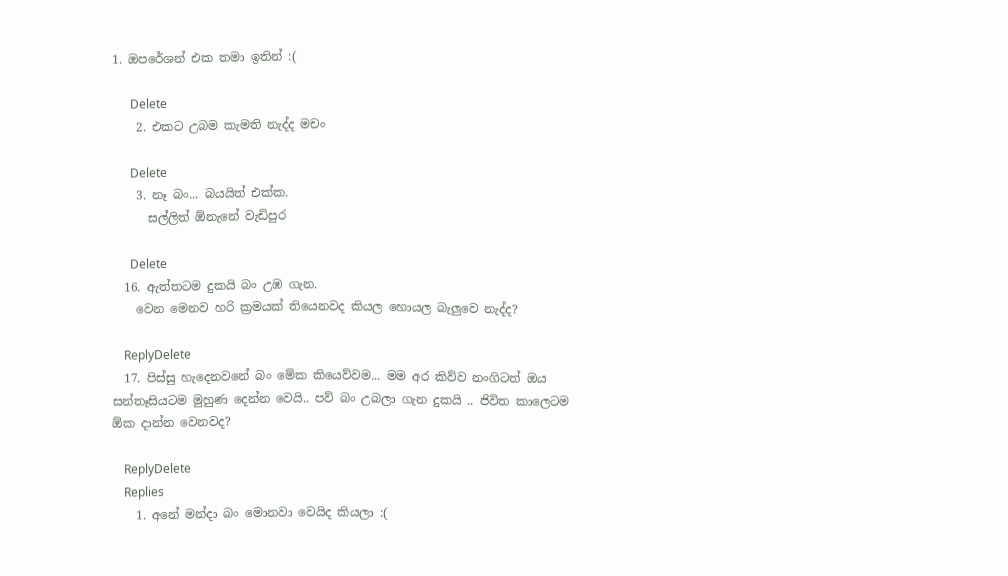1. ඔපරේශන් එක තමා ඉතින් :(

      Delete
    2. එකට උබම කැමති නැද්ද මචං

      Delete
    3. නෑ බං... බයයිත් එක්ක.
      සල්ලිත් ඕනැනේ වැඩිපුර

      Delete
  16. ඇත්තටම දුකයි බං උඹ ගැන.
    වෙන මෙනව හරි ක්‍රමයක් තියෙනවද කියල හොයල බැලුවෙ නැද්ද?

    ReplyDelete
  17. පිස්සු හැදෙනවනේ බං මේක කියෙව්වම... මම අර කිව්ව නංගිටත් ඔය සන්තෑසියටම මුහුණ දෙන්න වෙයි.. පව් බං උබලා ගැන දුකයි .. ජිවිත කාලෙටම ඕක දාන්න වෙනවද?

    ReplyDelete
    Replies
    1. අනේ මන්දා බං මොනවා වෙයිද කියලා :(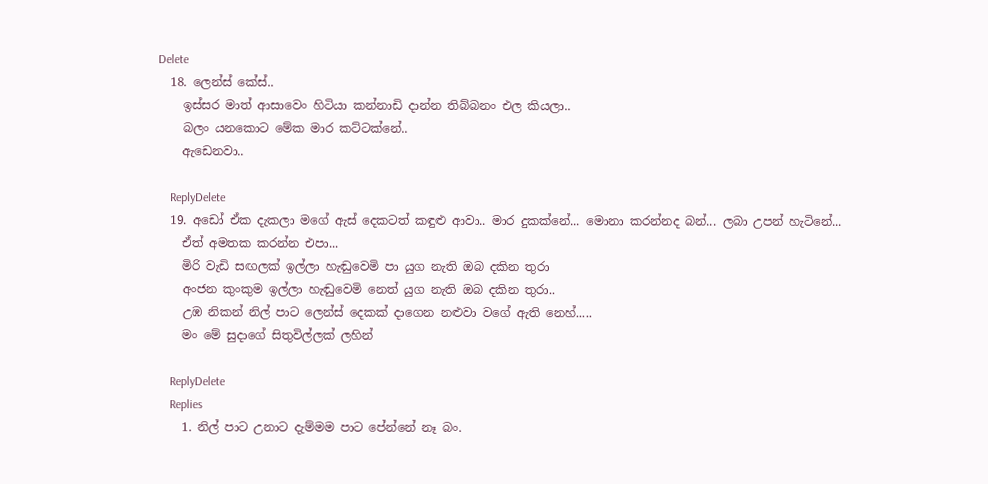Delete
  18. ලෙන්ස් කේස්..
    ඉස්සර මාත් ආසාවෙං හිටියා කන්නාඩි දාන්න තිබ්බනං එල කියලා..
    බලං යනකොට මේක මාර කට්ටක්නේ..
    ඇඩෙනවා..

    ReplyDelete
  19. අඩෝ ඒක දැකලා මගේ ඇස් දෙකටත් කඳුළු ආවා.. මාර දුකක්නේ... මොනා කරන්නද බන්... ලබා උපන් හැටිනේ...
    ඒත් අමතක කරන්න එපා...
    මිරි වැඩි සඟලක් ඉල්ලා හැඬුවෙමි පා යුග නැති ඔබ දකින තුරා
    අංජන කුංකුම ඉල්ලා හැඬුවෙමි නෙත් යුග නැති ඔබ දකින තුරා..
    උඹ නිකන් නිල් පාට ලෙන්ස් දෙකක් දාගෙන නළුවා වගේ ඇති නෙහ්.....
    මං මේ සුදාගේ සිතුවිල්ලක් ලහින්

    ReplyDelete
    Replies
    1. නිල් පාට උනාට දැම්මම පාට පේන්නේ නෑ බං.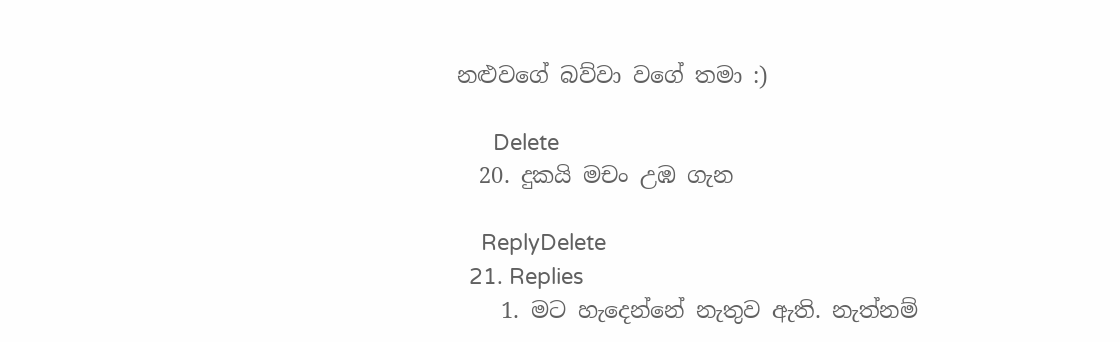නළුවගේ බව්වා වගේ තමා :)

      Delete
  20. දුකයි මචං උඹ ගැන

    ReplyDelete
  21. Replies
    1. මට හැදෙන්නේ නැතුව ඇති. නැත්නම්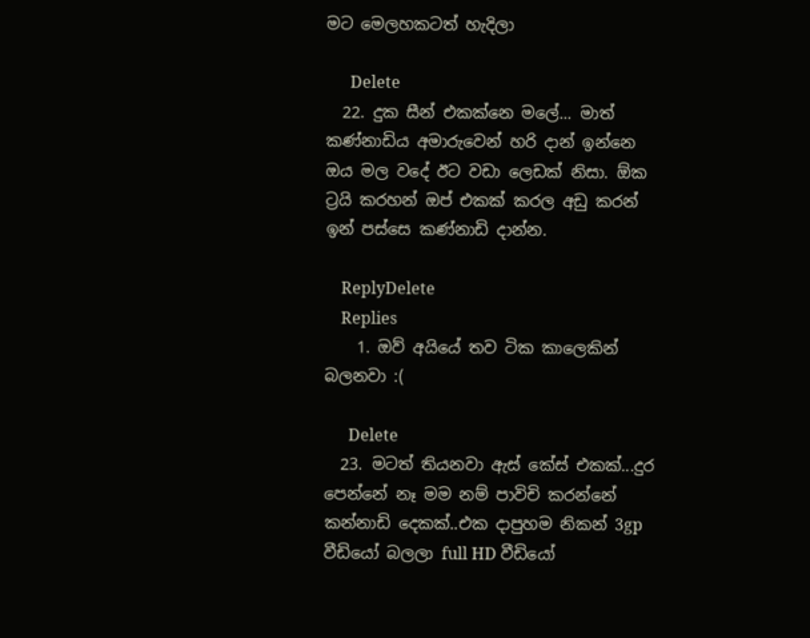මට මෙලහකටත් හැදිලා

      Delete
  22. දුක සීන් එකක්නෙ මලේ... මාත් කණ්නාඩිය අමාරුවෙන් හරි දාන් ඉන්නෙ ඔය මල වදේ ඊට වඩා ලෙඩක් නිසා. ඕක ට්‍රයි කරහන් ඔප් එකක් කරල අඩු කරන් ඉන් පස්සෙ කණ්නාඩි දාන්න.

    ReplyDelete
    Replies
    1. ඔව් අයියේ තව ටික කාලෙකින් බලනවා :(

      Delete
  23. මටත් තියනවා ඇස් කේස් එකක්...දුර පෙන්නේ නෑ මම නම් පාවිචි කරන්නේ කන්නාඩි දෙකක්..එක දාපුහම නිකන් 3gp වීඩියෝ බලලා full HD වීඩියෝ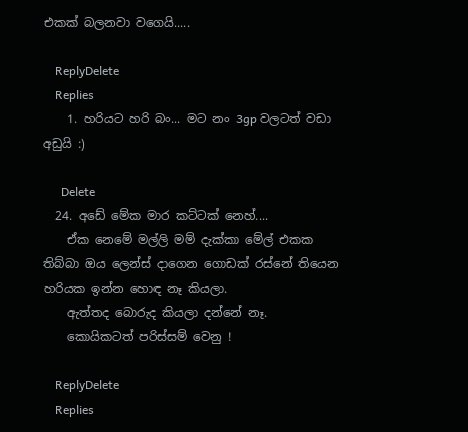එකක් බලනවා වගෙයි.....

    ReplyDelete
    Replies
    1. හරියට හරි බං... මට නං 3gp වලටත් වඩා අඩුයි :)

      Delete
  24. අඩේ මේක මාර කට්ටක් නෙහ්....
    ඒක නෙමේ මල්ලි මම් දැක්කා මේල් එකක තිබ්බා ඔය ලෙන්ස් දාගෙන ගොඩක් රස්නේ තියෙන හරියක ඉන්න හොඳ නෑ කියලා.
    ඇත්තද බොරුද කියලා දන්නේ නෑ.
    කොයිකටත් පරිස්සම් වෙනු !

    ReplyDelete
    Replies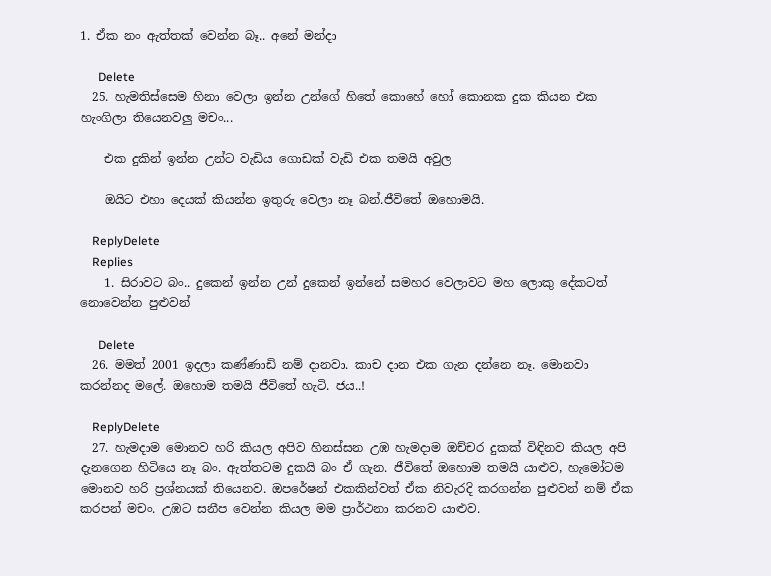1. ඒක නං ඇත්තක් වෙන්න බෑ.. අනේ මන්දා

      Delete
  25. හැමතිස්සෙම හිනා වෙලා ඉන්න උන්ගේ හිතේ කොහේ හෝ කොනක දුක කියන එක හැංගිලා තියෙනවලු මචං...

    එක දුකින් ඉන්න උන්ට වැඩිය ගොඩක් වැඩි එක තමයි අවුල

    ඔයිට එහා දෙයක් කියන්න ඉතුරු වෙලා නෑ බන්.ජීවිතේ ඔහොමයි.

    ReplyDelete
    Replies
    1. සිරාවට බං.. දුකෙන් ඉන්න උන් දුකෙන් ඉන්නේ සමහර වෙලාවට මහ ලොකු දේකටත් නොවෙන්න පුළුවන්

      Delete
  26. මමත් 2001 ඉදලා කණ්ණාඩි නම් දානවා. කාච දාන එක ගැන දන්නෙ නෑ. මොනවා කරන්නද මලේ. ඔහොම තමයි ජීවිතේ හැටි. ජය..!

    ReplyDelete
  27. හැමදාම මොනව හරි කියල අපිව හිනස්සන උඹ හැමදාම ඔච්චර දුකක් විඳිනව කියල අපි දැනගෙන හිටියෙ නෑ බං. ඇත්තටම දුකයි බං ඒ ගැන. ජීවිතේ ඔහොම තමයි යාළුව, හැමෝටම මොනව හරි ප්‍රශ්නයක් තියෙනව. ඔපරේෂන් එකකින්වත් ඒක නිවැරදි කරගන්න පුළුවන් නම් ඒක කරපන් මචං. උඹට සනීප වෙන්න කියල මම ප්‍රාර්ථනා කරනව යාළුව.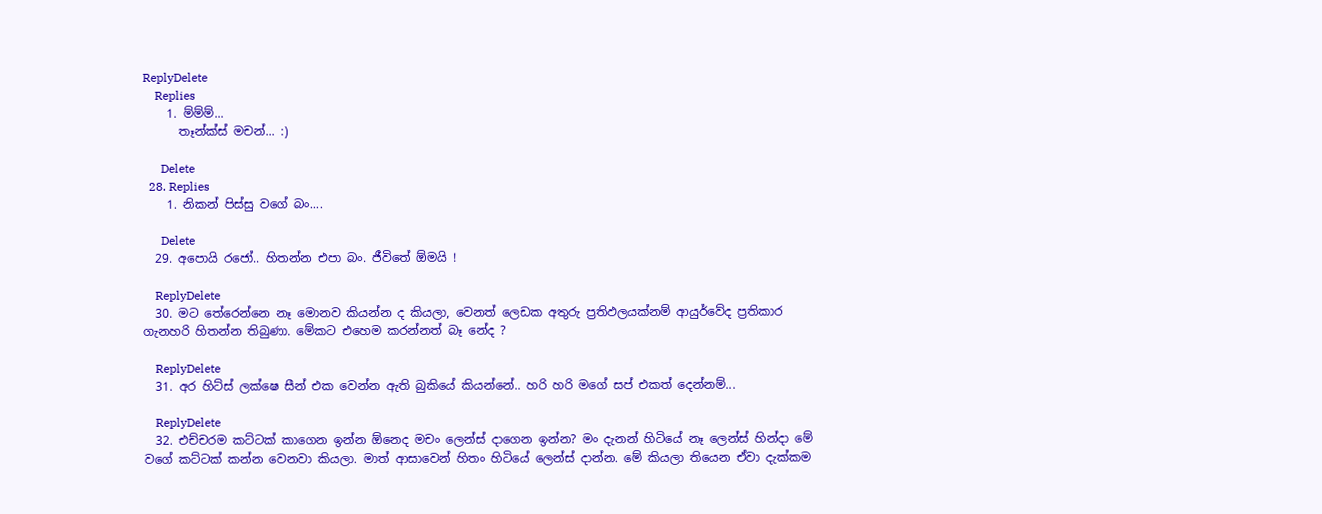ReplyDelete
    Replies
    1. ම්ම්ම්...
      තෑන්ක්ස් මචන්... :)

      Delete
  28. Replies
    1. නිකන් පිස්සු වගේ බං....

      Delete
  29. අපොයි රජෝ.. හිතන්න එපා බං. ජීවිතේ ඕමයි !

    ReplyDelete
  30. මට තේරෙන්නෙ නෑ මොනව කියන්න ද කියලා, වෙනත් ලෙඩක අතුරු ප්‍රතිඵලයක්නම් ආයුර්වේද ප්‍රතිකාර ගැනහරි හිතන්න තිබුණා. මේකට එහෙම කරන්නත් බෑ නේද ?

    ReplyDelete
  31. අර හිට්ස් ලක්ෂෙ සීන් එක වෙන්න ඇති බුකියේ කියන්නේ.. හරි හරි මගේ සප් එකත් දෙන්නම්...

    ReplyDelete
  32. එච්චරම කට්ටක් කාගෙන ඉන්න ඕනෙද මචං ලෙන්ස් දාගෙන ඉන්න? මං දැනන් හිටියේ නෑ ලෙන්ස් හින්දා මේ වගේ කට්ටක් කන්න වෙනවා කියලා. මාත් ආසාවෙන් හිතං හිටියේ ලෙන්ස් දාන්න. මේ කියලා තියෙන ඒවා දැක්කම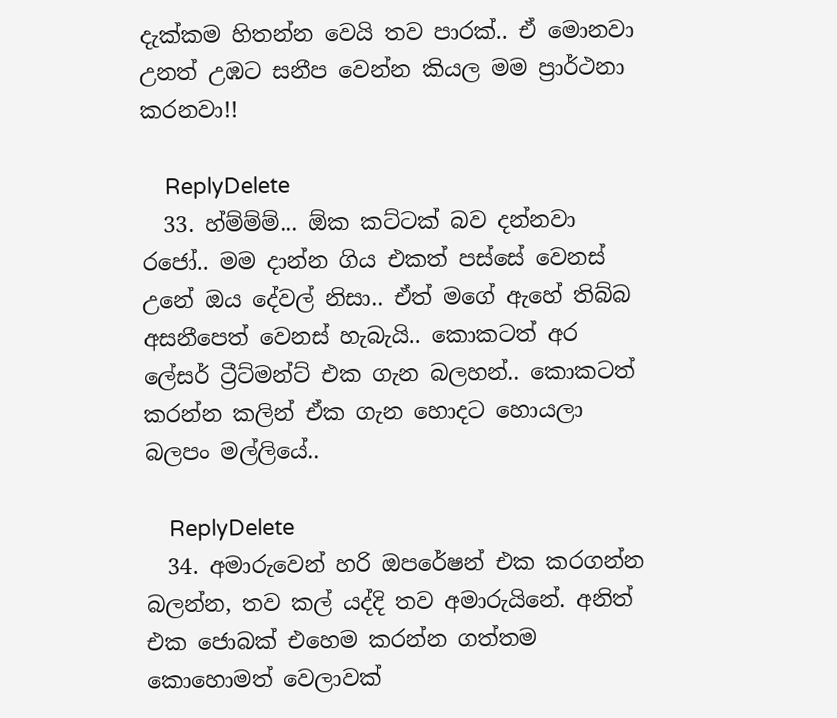දැක්කම හිතන්න වෙයි තව පාරක්.. ඒ මොනවා උනත් උඹට සනීප වෙන්න කියල මම ප්‍රාර්ථනා කරනවා!!

    ReplyDelete
  33. හ්ම්ම්ම්... ඕක කට්ටක් බව දන්නවා රජෝ.. මම දාන්න ගිය එකත් පස්සේ වෙනස් උනේ ඔය දේවල් නිසා.. ඒත් මගේ ඇහේ තිබ්බ අසනීපෙත් වෙනස් හැබැයි.. කොකටත් අර ලේසර් ට්‍රීට්මන්ට් එක ගැන බලහන්.. කොකටත් කරන්න කලින් ඒක ගැන හොදට හොයලා බලපං මල්ලියේ..

    ReplyDelete
  34. අමාරුවෙන් හරි ඔපරේෂන් එක කරගන්න බලන්න, තව කල් යද්දි තව අමාරුයිනේ. අනිත් එක ජොබක් එහෙම කරන්න ගත්තම කොහොමත් වෙලාවක්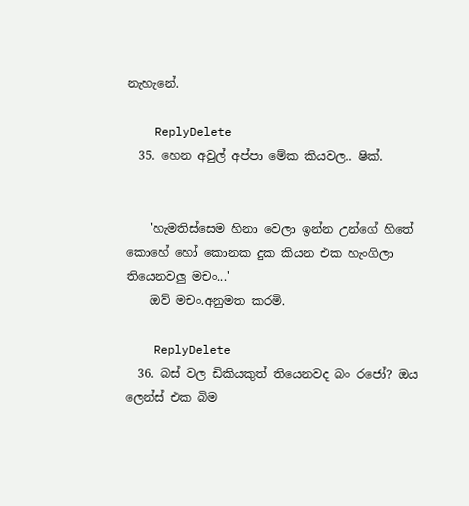නැහැනේ.

    ReplyDelete
  35. හෙන අවුල් අප්පා මේක කියවල.. ෂික්.


    'හැමතිස්සෙම හිනා වෙලා ඉන්න උන්ගේ හිතේ කොහේ හෝ කොනක දුක කියන එක හැංගිලා තියෙනවලු මචං...'
    ඔව් මචං.අනුමත කරමි.

    ReplyDelete
  36. බස් වල ඩිකියකුත් තියෙනවද බං රජෝ? ඔය ලෙන්ස් එක බිම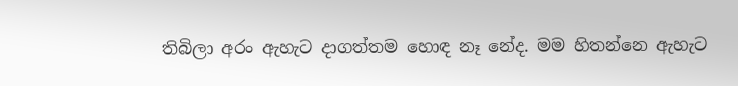තිබිලා අරං ඇහැට දාගත්තම හොඳ නෑ නේද. මම හිතන්නෙ ඇහැට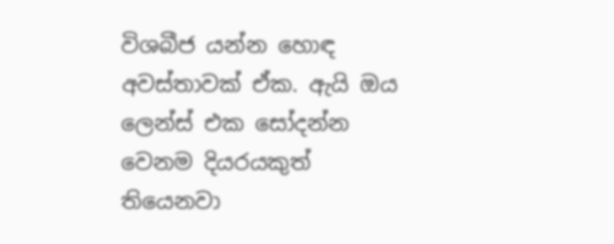විශබීජ යන්න හොඳ අවස්තාවක් ඒක. ඇයි ඔය ලෙන්ස් එක සෝදන්න වෙනම දියරයකුත් තියෙනවා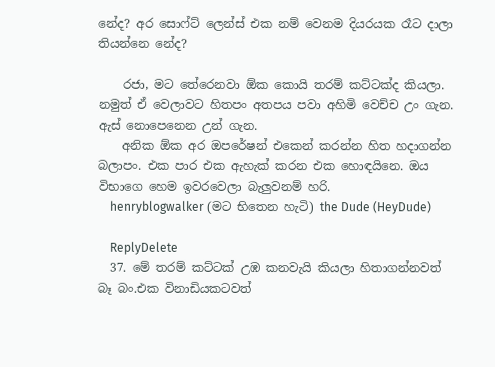නේද? අර සොෆ්ට් ලෙන්ස් එක නම් වෙනම දියරයක රෑට දාලා තියන්නෙ නේද?

    රජා, මට තේරෙනවා ඕක කොයි තරම් කට්ටක්ද කියලා. නමුත් ඒ වෙලාවට හිතපං අතපය පවා අහිමි වෙච්ච උං ගැන. ඇස් නොපෙනෙන උන් ගැන.
    අනික ඕක අර ඔපරේෂන් එකෙන් කරන්න හිත හදාගන්න බලාපං. එක පාර එක ඇහැක් කරන එක හොඳයිනෙ. ඔය විභාගෙ හෙම ඉවරවෙලා බැලුවනම් හරි.
    henryblogwalker (මට භිතෙන හැටි) the Dude (HeyDude)

    ReplyDelete
  37. මේ තරම් කට්ටක් උඹ කනවැයි කියලා හිතාගන්නවත් බෑ බං.එක විනාඩියකටවත්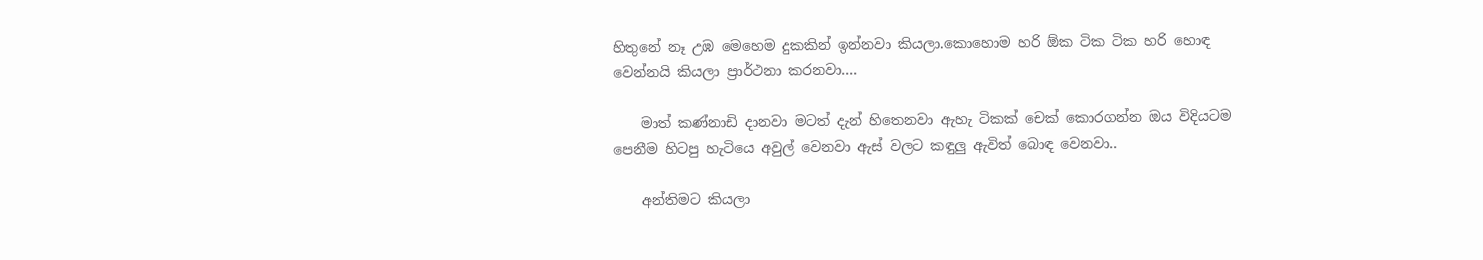හිතුනේ නෑ උඹ මෙහෙම දුකකින් ඉන්නවා කියලා.කොහොම හරි ඕක ටික ටික හරි හොඳ වෙන්නයි කියලා ප්‍රාර්ථනා කරනවා....

    මාත් කණ්නාඩි දානවා මටත් දැන් හිතෙනවා ඇහැ ටිකක් චෙක් කොරගන්න ඔය විදියටම පෙනීම හිටපු හැටියෙ අවුල් වෙනවා ඇස් වලට කඳුලු ඇවිත් බොඳ වෙනවා..

    අන්තිමට කියලා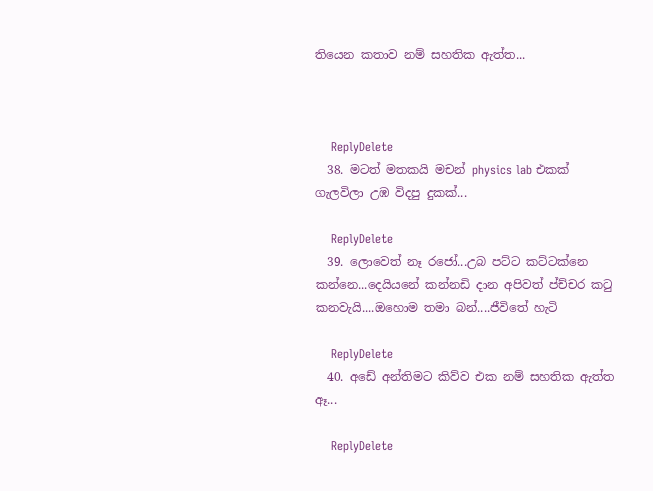තියෙන කතාව නම් සහතික ඇත්ත...



    ReplyDelete
  38. මටත් මතකයි මචන් physics lab එකක් ගැලවිලා උඹ විදපු දුකක්...

    ReplyDelete
  39. ලොවෙත් නෑ රජෝ...උබ පට්ට කට්ටක්නෙ කන්නෙ...දෙයියනේ කන්නඩි දාන අපිවත් ප්ච්චර කටු කනවැයි....ඔහොම තමා බන්....ජීවිතේ හැටි

    ReplyDelete
  40. අඩේ අන්තිමට කිව්ව එක නම් සහතික ඇත්ත ඈ...

    ReplyDelete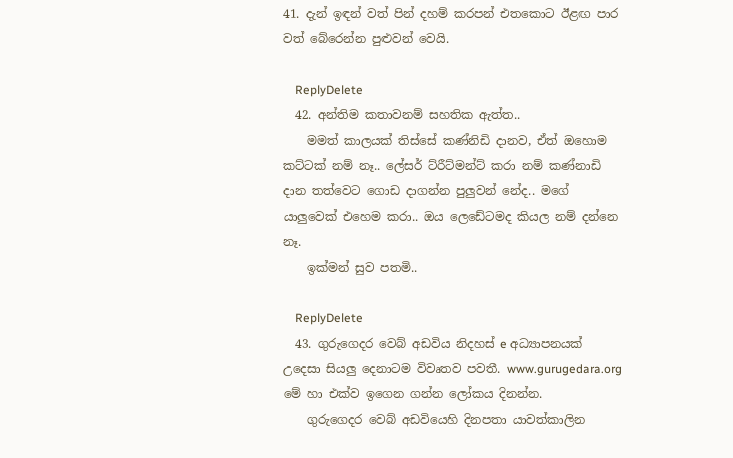41. දැන් ඉඳන් වත් පින් දහම් කරපන් එතකොට ඊළඟ පාර වත් බේරෙන්න පුළුවන් වෙයි.

    ReplyDelete
  42. අන්තිම කතාවනම් සහතික ඇත්ත..
    මමත් කාලයක් තිස්සේ කණ්නිඩි දානව, ඒත් ඔහොම කට්ටක් නම් නෑ.. ලේසර් ට්රීට්මන්ට් කරා නම් කණ්නාඩි දාන තත්වෙට ගොඩ දාගන්න පුලුවන් නේද.. මගේ යාලුවෙක් එහෙම කරා.. ඔය ලෙඩේටමද කියල නම් දන්නෙ නෑ.
    ඉක්මන් සුව පතමි..

    ReplyDelete
  43. ගුරුගෙදර වෙබ් අඩවිය නිදහස් e අධ්‍යාපනයක් උදෙසා සියලු දෙනාටම විවෘතව පවතී. www.gurugedara.org මේ හා එක්ව ඉගෙන ගන්න ලෝකය දිනන්න.
    ගුරුගෙදර වෙබ් අඩවියෙහි දිනපතා යාවත්කාලින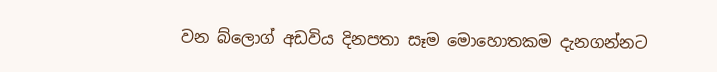වන බ්ලොග් අඩවිය දිනපතා සෑම මොහොතකම දැනගන්නට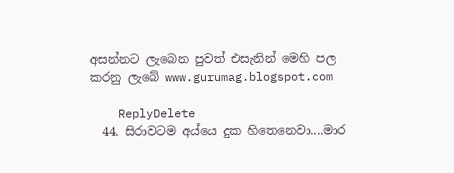අසන්නට ලැබෙන පුවත් එසැනින් මෙහි පල කරනු ලැබේ www.gurumag.blogspot.com

    ReplyDelete
  44. සිරාවටම අය්යෙ දුක හිතෙනෙවා....මාර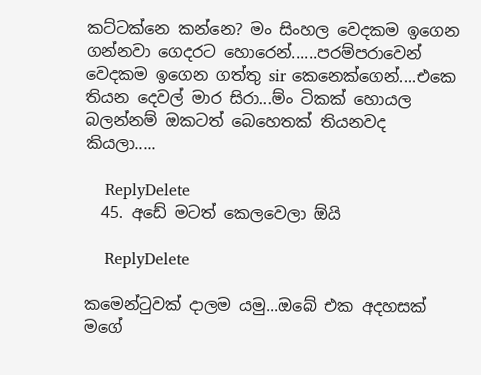කට්ටක්නෙ කන්නෙ? මං සිංහල වෙදකම ඉගෙන ගන්නවා ගෙදරට හොරෙන්......පරම්පරාවෙන් වෙදකම ඉගෙන ගත්තු sir කෙනෙක්ගෙන්....එකෙ තියන දෙවල් මාර සිරා...ම්ං ටිකක් හොයල බලන්නම් ඔකටත් බෙහෙතක් තියනවද කියලා.....

    ReplyDelete
  45. අඩේ මටත් කෙලවෙලා ඕයි

    ReplyDelete

කමෙන්ටුවක් දාලම යමු...ඔබේ එක අදහසක් මගේ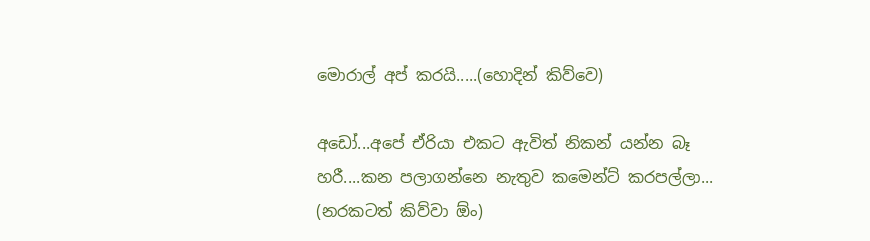මොරාල් අප් කරයි.....(හොදින් කිව්වෙ)

අඩෝ...අපේ ඒරියා එකට ඇවිත් නිකන් යන්න බෑ හරී....කන පලාගන්නෙ නැතුව කමෙන්ට් කරපල්ලා... (නරකටත් කිව්වා ඕං)